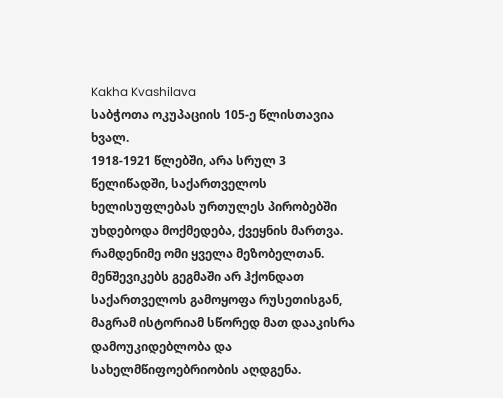Kakha Kvashilava
საბჭოთა ოკუპაციის 105-ე წლისთავია ხვალ.
1918-1921 წლებში, არა სრულ 3 წელიწადში, საქართველოს ხელისუფლებას ურთულეს პირობებში უხდებოდა მოქმედება, ქვეყნის მართვა. რამდენიმე ომი ყველა მეზობელთან.
მენშევიკებს გეგმაში არ ჰქონდათ საქართველოს გამოყოფა რუსეთისგან, მაგრამ ისტორიამ სწორედ მათ დააკისრა დამოუკიდებლობა და სახელმწიფოებრიობის აღდგენა.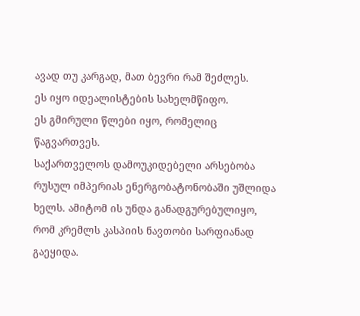ავად თუ კარგად, მათ ბევრი რამ შეძლეს.
ეს იყო იდეალისტების სახელმწიფო.
ეს გმირული წლები იყო, რომელიც წაგვართვეს.
საქართველოს დამოუკიდებელი არსებობა რუსულ იმპერიას ენერგობატონობაში უშლიდა ხელს. ამიტომ ის უნდა განადგურებულიყო, რომ კრემლს კასპიის ნავთობი სარფიანად გაეყიდა.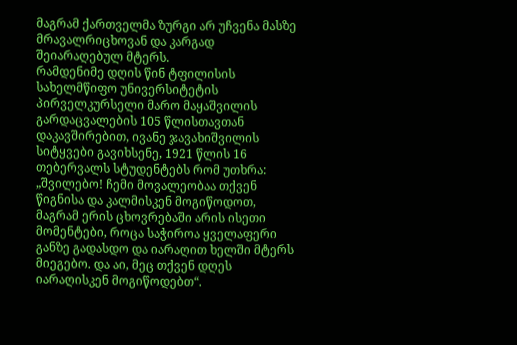მაგრამ ქართველმა ზურგი არ უჩვენა მასზე მრავალრიცხოვან და კარგად შეიარაღებულ მტერს.
რამდენიმე დღის წინ ტფილისის სახელმწიფო უნივერსიტეტის პირველკურსელი მარო მაყაშვილის გარდაცვალების 105 წლისთავთან დაკავშირებით, ივანე ჯავახიშვილის სიტყვები გავიხსენე, 1921 წლის 16 თებერვალს სტუდენტებს რომ უთხრა:
„შვილებო! ჩემი მოვალეობაა თქვენ წიგნისა და კალმისკენ მოგიწოდოთ, მაგრამ ერის ცხოვრებაში არის ისეთი მომენტები, როცა საჭიროა ყველაფერი განზე გადასდო და იარაღით ხელში მტერს მიეგებო. და აი, მეც თქვენ დღეს იარაღისკენ მოგიწოდებთ“.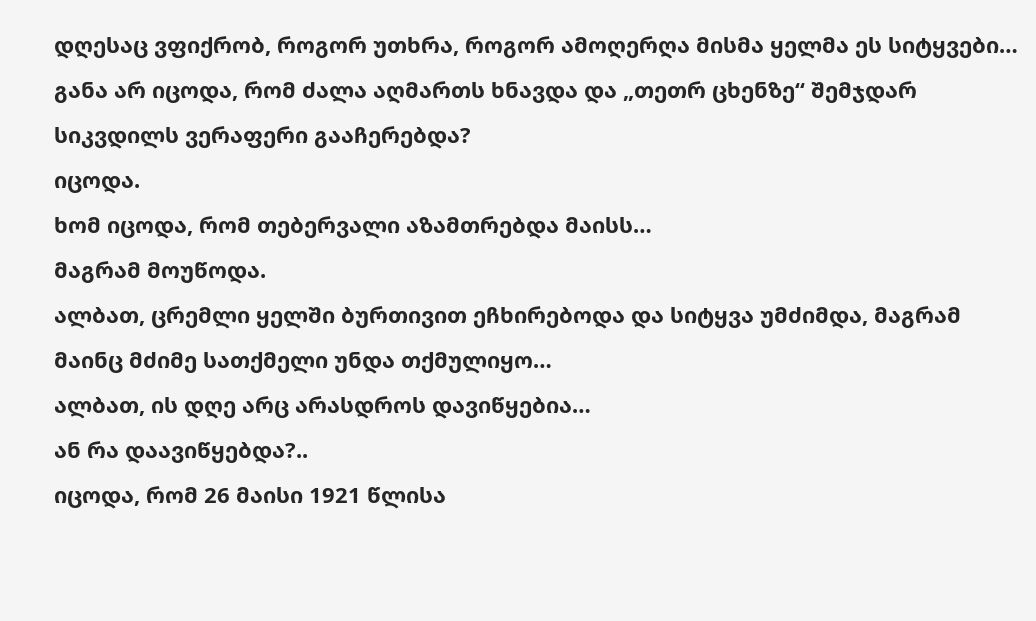დღესაც ვფიქრობ, როგორ უთხრა, როგორ ამოღერღა მისმა ყელმა ეს სიტყვები…
განა არ იცოდა, რომ ძალა აღმართს ხნავდა და „თეთრ ცხენზე“ შემჯდარ სიკვდილს ვერაფერი გააჩერებდა?
იცოდა.
ხომ იცოდა, რომ თებერვალი აზამთრებდა მაისს…
მაგრამ მოუწოდა.
ალბათ, ცრემლი ყელში ბურთივით ეჩხირებოდა და სიტყვა უმძიმდა, მაგრამ მაინც მძიმე სათქმელი უნდა თქმულიყო…
ალბათ, ის დღე არც არასდროს დავიწყებია…
ან რა დაავიწყებდა?..
იცოდა, რომ 26 მაისი 1921 წლისა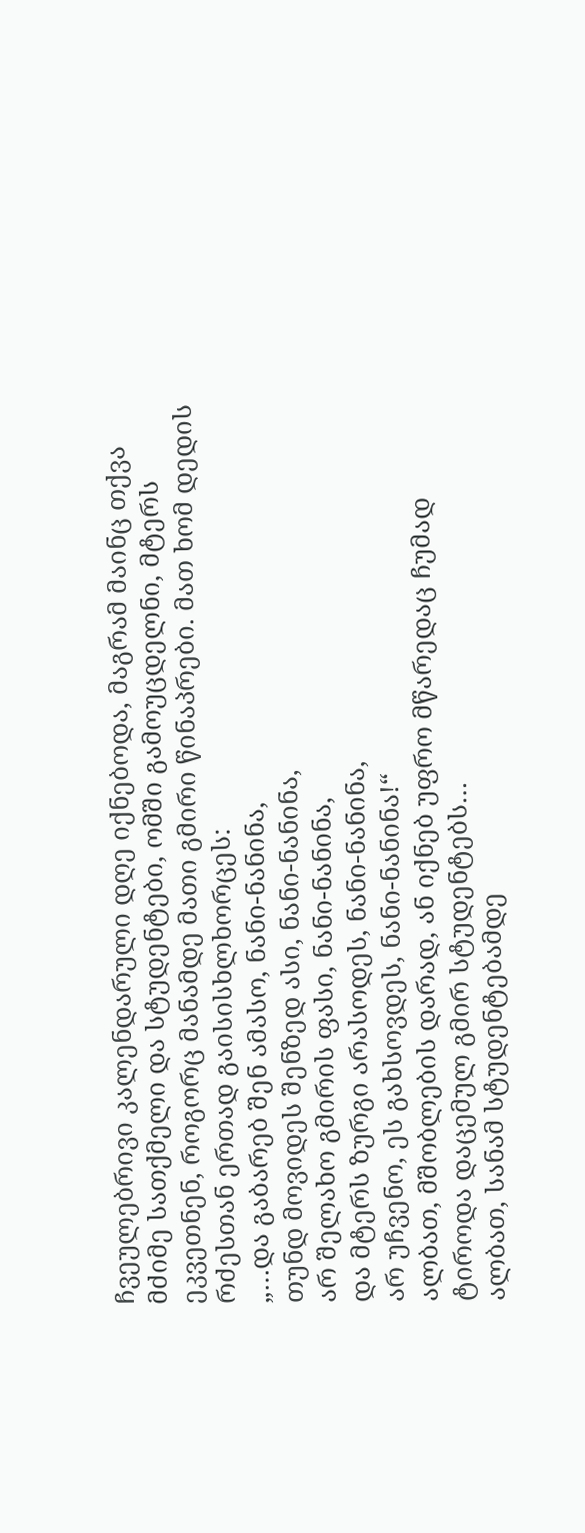ჩვეულებრივი კალენდარული დღე იქნებოდა, მაგრამ მაინც თქვა მძიმე სათქმელი და სტუდენტები, ომში გამოუცდელნი, მტერს ეკვეთნენ, როგორც მანამდე მათი გმირი წინაპრები. მათ ხომ დედის რძესთან ერთად გაისისხლხორცეს:
„…და გაბარებ შენ ამასო, ნანი-ნანინა,
თუნდ მოვიდეს შენზედ ასი, ნანი-ნანინა,
არ შელახო გმირის ფასი, ნანი-ნანინა,
და მტერს ზურგი არასოდეს, ნანი-ნანინა,
არ უჩვენო, ეს გახსოვდეს, ნანი-ნანინა!“
ალბათ, მშობლების დარად, ან იქნებ უფრო მწარედაც ჩუმად ტიროდა დაცემულ გმირ სტუდენტებს…
ალბათ, სანამ სტუდენტებამდე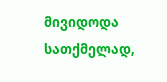მივიდოდა სათქმელად,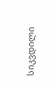სიკვდილი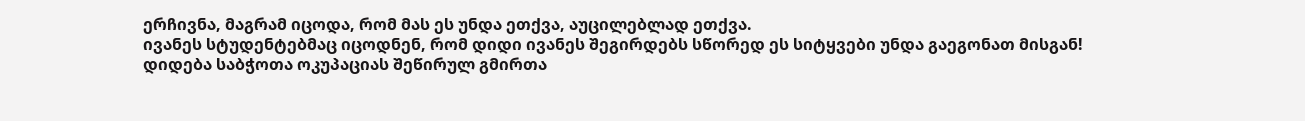ერჩივნა, მაგრამ იცოდა, რომ მას ეს უნდა ეთქვა, აუცილებლად ეთქვა.
ივანეს სტუდენტებმაც იცოდნენ, რომ დიდი ივანეს შეგირდებს სწორედ ეს სიტყვები უნდა გაეგონათ მისგან!
დიდება საბჭოთა ოკუპაციას შეწირულ გმირთა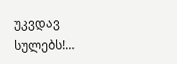უკვდავ სულებს!…